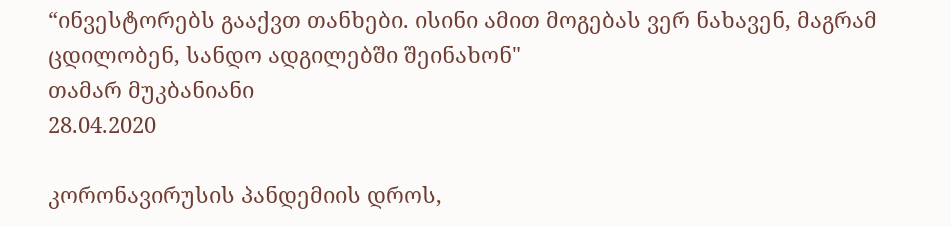“ინვესტორებს გააქვთ თანხები. ისინი ამით მოგებას ვერ ნახავენ, მაგრამ ცდილობენ, სანდო ადგილებში შეინახონ"
თამარ მუკბანიანი
28.04.2020

კორონავირუსის პანდემიის დროს,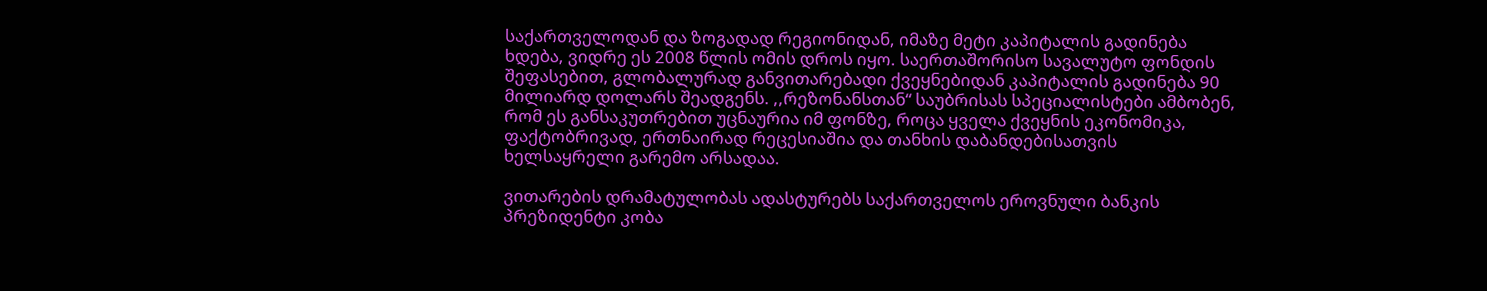საქართველოდან და ზოგადად რეგიონიდან, იმაზე მეტი კაპიტალის გადინება ხდება, ვიდრე ეს 2008 წლის ომის დროს იყო. საერთაშორისო სავალუტო ფონდის შეფასებით, გლობალურად განვითარებადი ქვეყნებიდან კაპიტალის გადინება 90 მილიარდ დოლარს შეადგენს. ,,რეზონანსთან“ საუბრისას სპეციალისტები ამბობენ, რომ ეს განსაკუთრებით უცნაურია იმ ფონზე, როცა ყველა ქვეყნის ეკონომიკა, ფაქტობრივად, ერთნაირად რეცესიაშია და თანხის დაბანდებისათვის ხელსაყრელი გარემო არსადაა.

ვითარების დრამატულობას ადასტურებს საქართველოს ეროვნული ბანკის პრეზიდენტი კობა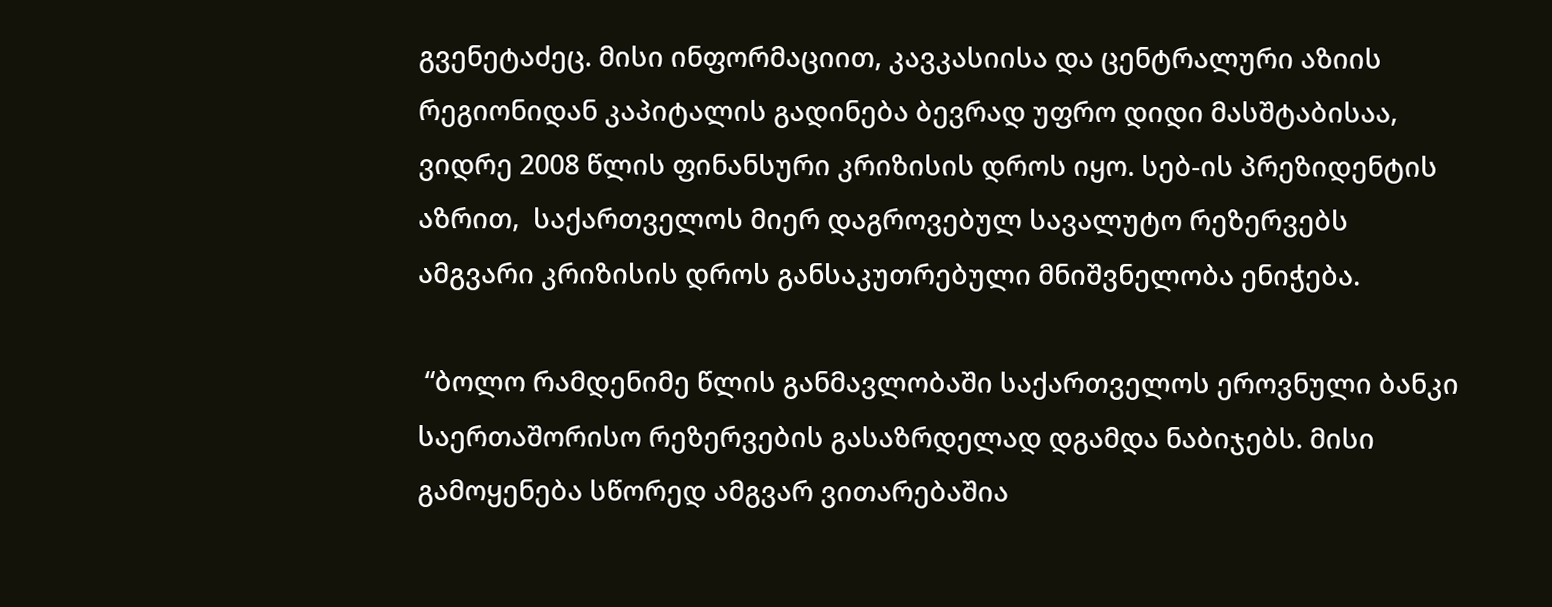გვენეტაძეც. მისი ინფორმაციით, კავკასიისა და ცენტრალური აზიის რეგიონიდან კაპიტალის გადინება ბევრად უფრო დიდი მასშტაბისაა, ვიდრე 2008 წლის ფინანსური კრიზისის დროს იყო. სებ-ის პრეზიდენტის აზრით,  საქართველოს მიერ დაგროვებულ სავალუტო რეზერვებს ამგვარი კრიზისის დროს განსაკუთრებული მნიშვნელობა ენიჭება.

 “ბოლო რამდენიმე წლის განმავლობაში საქართველოს ეროვნული ბანკი საერთაშორისო რეზერვების გასაზრდელად დგამდა ნაბიჯებს. მისი გამოყენება სწორედ ამგვარ ვითარებაშია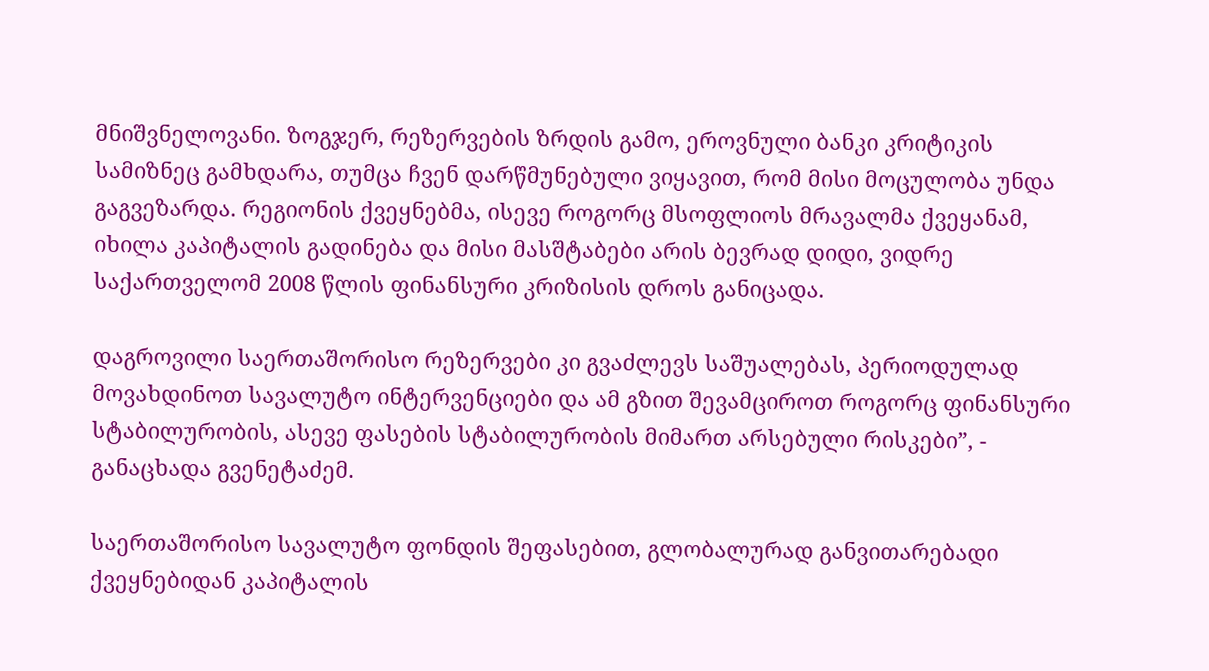მნიშვნელოვანი. ზოგჯერ, რეზერვების ზრდის გამო, ეროვნული ბანკი კრიტიკის სამიზნეც გამხდარა, თუმცა ჩვენ დარწმუნებული ვიყავით, რომ მისი მოცულობა უნდა გაგვეზარდა. რეგიონის ქვეყნებმა, ისევე როგორც მსოფლიოს მრავალმა ქვეყანამ, იხილა კაპიტალის გადინება და მისი მასშტაბები არის ბევრად დიდი, ვიდრე საქართველომ 2008 წლის ფინანსური კრიზისის დროს განიცადა.

დაგროვილი საერთაშორისო რეზერვები კი გვაძლევს საშუალებას, პერიოდულად მოვახდინოთ სავალუტო ინტერვენციები და ამ გზით შევამციროთ როგორც ფინანსური სტაბილურობის, ასევე ფასების სტაბილურობის მიმართ არსებული რისკები”, - განაცხადა გვენეტაძემ.

საერთაშორისო სავალუტო ფონდის შეფასებით, გლობალურად განვითარებადი ქვეყნებიდან კაპიტალის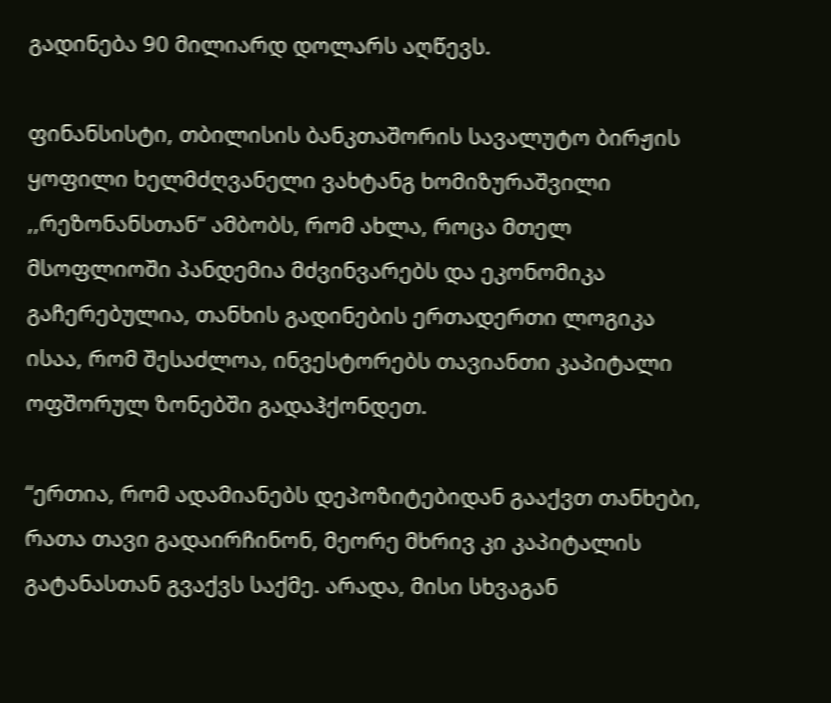გადინება 90 მილიარდ დოლარს აღწევს.

ფინანსისტი, თბილისის ბანკთაშორის სავალუტო ბირჟის ყოფილი ხელმძღვანელი ვახტანგ ხომიზურაშვილი ,,რეზონანსთან“ ამბობს, რომ ახლა, როცა მთელ მსოფლიოში პანდემია მძვინვარებს და ეკონომიკა გაჩერებულია, თანხის გადინების ერთადერთი ლოგიკა ისაა, რომ შესაძლოა, ინვესტორებს თავიანთი კაპიტალი ოფშორულ ზონებში გადაჰქონდეთ.

“ერთია, რომ ადამიანებს დეპოზიტებიდან გააქვთ თანხები, რათა თავი გადაირჩინონ, მეორე მხრივ კი კაპიტალის გატანასთან გვაქვს საქმე. არადა, მისი სხვაგან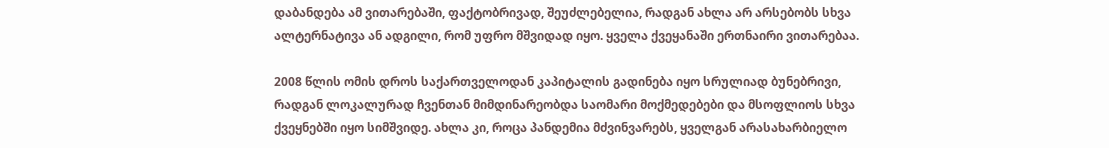დაბანდება ამ ვითარებაში, ფაქტობრივად, შეუძლებელია, რადგან ახლა არ არსებობს სხვა ალტერნატივა ან ადგილი, რომ უფრო მშვიდად იყო. ყველა ქვეყანაში ერთნაირი ვითარებაა.

2008 წლის ომის დროს საქართველოდან კაპიტალის გადინება იყო სრულიად ბუნებრივი, რადგან ლოკალურად ჩვენთან მიმდინარეობდა საომარი მოქმედებები და მსოფლიოს სხვა ქვეყნებში იყო სიმშვიდე. ახლა კი, როცა პანდემია მძვინვარებს, ყველგან არასახარბიელო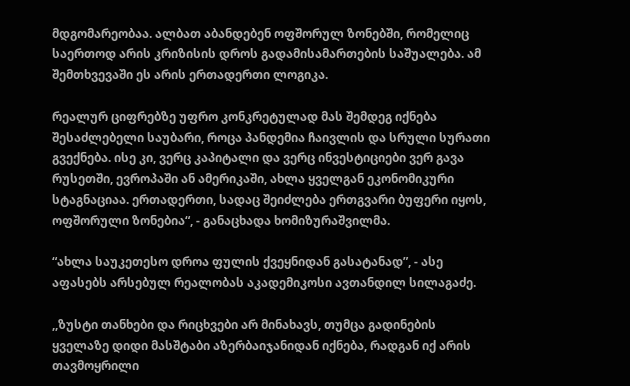მდგომარეობაა. ალბათ აბანდებენ ოფშორულ ზონებში, რომელიც საერთოდ არის კრიზისის დროს გადამისამართების საშუალება. ამ შემთხვევაში ეს არის ერთადერთი ლოგიკა.

რეალურ ციფრებზე უფრო კონკრეტულად მას შემდეგ იქნება შესაძლებელი საუბარი, როცა პანდემია ჩაივლის და სრული სურათი გვექნება. ისე კი, ვერც კაპიტალი და ვერც ინვესტიციები ვერ გავა რუსეთში, ევროპაში ან ამერიკაში, ახლა ყველგან ეკონომიკური სტაგნაციაა. ერთადერთი, სადაც შეიძლება ერთგვარი ბუფერი იყოს, ოფშორული ზონებია“, - განაცხადა ხომიზურაშვილმა.

“ახლა საუკეთესო დროა ფულის ქვეყნიდან გასატანად”, - ასე აფასებს არსებულ რეალობას აკადემიკოსი ავთანდილ სილაგაძე.

,,ზუსტი თანხები და რიცხვები არ მინახავს, თუმცა გადინების ყველაზე დიდი მასშტაბი აზერბაიჯანიდან იქნება, რადგან იქ არის თავმოყრილი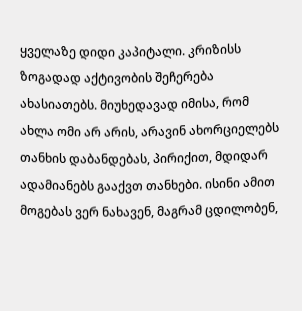ყველაზე დიდი კაპიტალი. კრიზისს ზოგადად აქტივობის შეჩერება ახასიათებს. მიუხედავად იმისა, რომ ახლა ომი არ არის, არავინ ახორციელებს თანხის დაბანდებას, პირიქით, მდიდარ ადამიანებს გააქვთ თანხები. ისინი ამით მოგებას ვერ ნახავენ, მაგრამ ცდილობენ,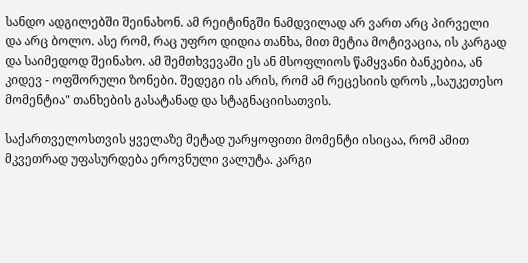სანდო ადგილებში შეინახონ. ამ რეიტინგში ნამდვილად არ ვართ არც პირველი და არც ბოლო. ასე რომ, რაც უფრო დიდია თანხა, მით მეტია მოტივაცია, ის კარგად და საიმედოდ შეინახო. ამ შემთხვევაში ეს ან მსოფლიოს წამყვანი ბანკებია, ან კიდევ - ოფშორული ზონები. შედეგი ის არის, რომ ამ რეცესიის დროს ,,საუკეთესო მომენტია" თანხების გასატანად და სტაგნაციისათვის.

საქართველოსთვის ყველაზე მეტად უარყოფითი მომენტი ისიცაა, რომ ამით მკვეთრად უფასურდება ეროვნული ვალუტა. კარგი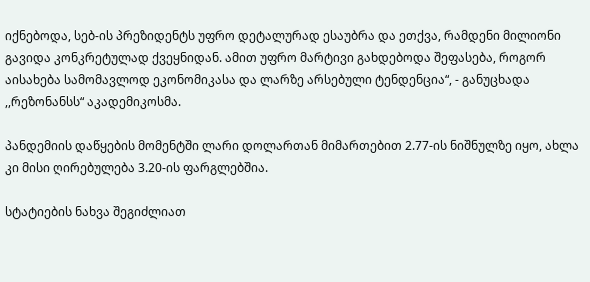იქნებოდა, სებ-ის პრეზიდენტს უფრო დეტალურად ესაუბრა და ეთქვა, რამდენი მილიონი გავიდა კონკრეტულად ქვეყნიდან. ამით უფრო მარტივი გახდებოდა შეფასება, როგორ აისახება სამომავლოდ ეკონომიკასა და ლარზე არსებული ტენდენცია“, - განუცხადა ,,რეზონანსს“ აკადემიკოსმა.

პანდემიის დაწყების მომენტში ლარი დოლართან მიმართებით 2.77-ის ნიშნულზე იყო, ახლა კი მისი ღირებულება 3.20-ის ფარგლებშია.

სტატიების ნახვა შეგიძლიათ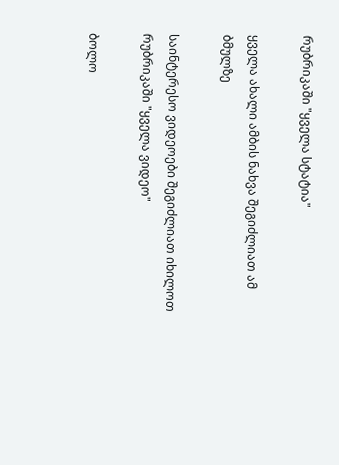რუბრიკაში "ყველა სტატია"

ყველა ახალი ამბის ნახვა შეგიძლიათ ამ ბმულზე

საინტერესო ვიდეოები შეგიძლიათ იხილოთ რუბრიკაში "ყველა ვიდეო"

ბოლო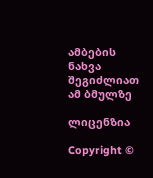ამბების ნახვა შეგიძლიათ ამ ბმულზე

ლიცენზია

Copyright ©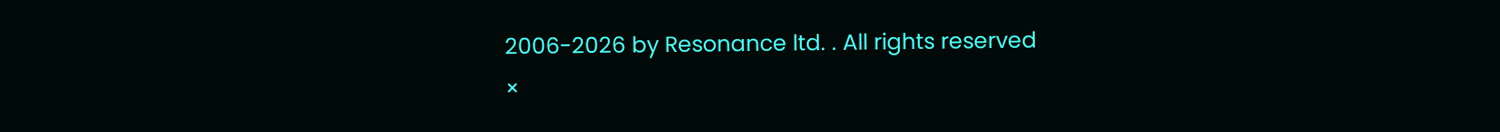2006-2026 by Resonance ltd. . All rights reserved
×